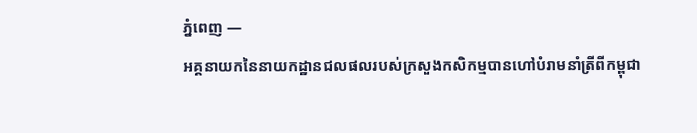ភ្នំពេញ —
អគ្គនាយកនៃនាយកដ្ឋានជលផលរបស់ក្រសួងកសិកម្មបានហៅបំរាមនាំត្រីពីកម្ពុជា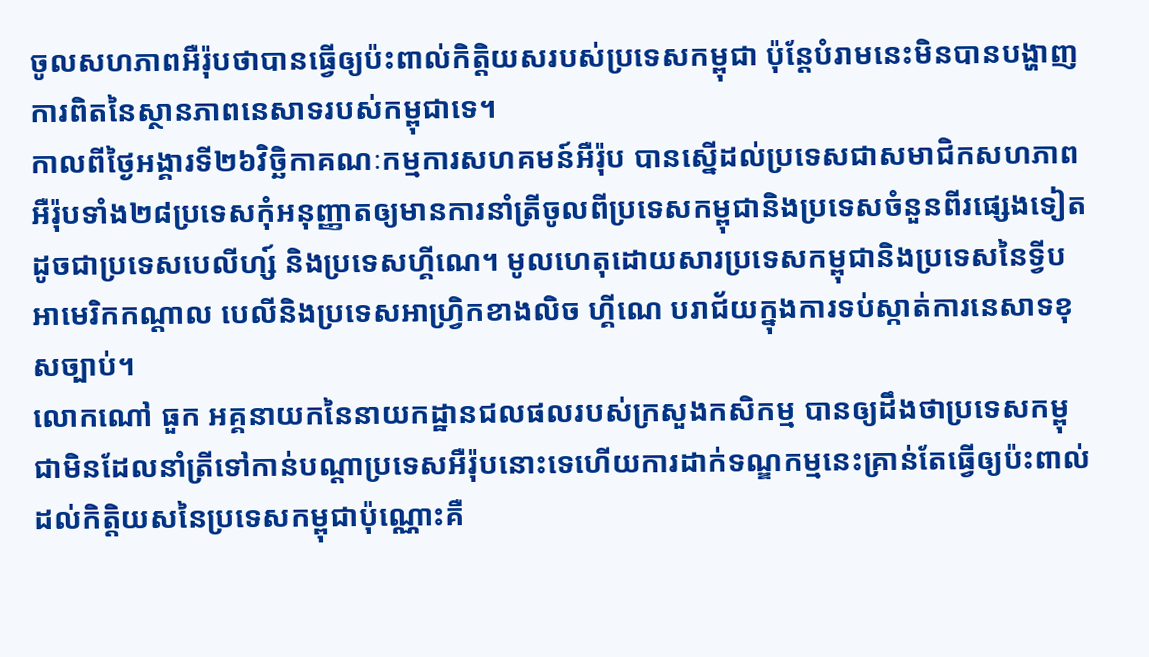ចូលសហភាពអឺរ៉ុបថាបានធ្វើឲ្យប៉ះពាល់កិត្តិយសរបស់ប្រទេសកម្ពុជា ប៉ុន្តែបំរាមនេះមិនបានបង្ហាញការពិតនៃស្ថានភាពនេសាទរបស់កម្ពុជាទេ។
កាលពីថ្ងៃអង្គារទី២៦វិច្ឆិកាគណៈកម្មការសហគមន៍អឺរ៉ុប បានស្នើដល់ប្រទេសជាសមាជិកសហភាពអឺរ៉ុបទាំង២៨ប្រទេសកុំអនុញ្ញាតឲ្យមានការនាំត្រីចូលពីប្រទេសកម្ពុជានិងប្រទេសចំនួនពីរផ្សេងទៀតដូចជាប្រទេសបេលីហ្ស៍ និងប្រទេសហ្គីណេ។ មូលហេតុដោយសារប្រទេសកម្ពុជានិងប្រទេសនៃទ្វីបអាមេរិកកណ្តាល បេលីនិងប្រទេសអាហ្វ្រិកខាងលិច ហ្គីណេ បរាជ័យក្នុងការទប់ស្កាត់ការនេសាទខុសច្បាប់។
លោកណៅ ធួក អគ្គនាយកនៃនាយកដ្ឋានជលផលរបស់ក្រសួងកសិកម្ម បានឲ្យដឹងថាប្រទេសកម្ពុជាមិនដែលនាំត្រីទៅកាន់បណ្តាប្រទេសអឺរ៉ុបនោះទេហើយការដាក់ទណ្ឌកម្មនេះគ្រាន់តែធ្វើឲ្យប៉ះពាល់ដល់កិត្តិយសនៃប្រទេសកម្ពុជាប៉ុណ្ណោះគឺ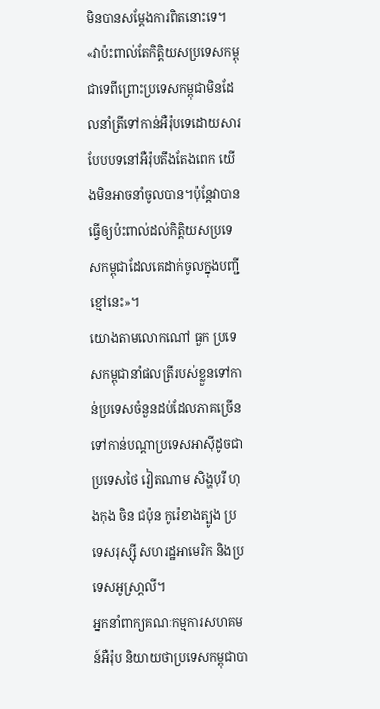មិនបានសម្តែងការពិតនោះទេ។
«វាប៉ះពាល់តែកិត្តិយសប្រទេសកម្ពុជាទេពីព្រោះប្រទេសកម្ពុជាមិនដែលនាំត្រីទៅកាន់អឺរ៉ុបទេដោយសារបែបបទនៅអឺរ៉ុបតឹងតែងពេក យើងមិនអាចនាំចូលបាន។ប៉ុន្តែវាបានធ្វើឲ្យប៉ះពាល់ដល់កិត្តិយសប្រទេសកម្ពុជាដែលគេដាក់ចូលក្នុងបញ្ជីខ្មៅនេះ»។
យោងតាមលោកណៅ ធួក ប្រទេសកម្ពុជានាំផលត្រីរបស់ខ្លួនទៅកាន់ប្រទេសចំនួនដប់ដែលភាគច្រើនទៅកាន់បណ្តាប្រទេសអាស៊ីដូចជាប្រទេសថៃ វៀតណាម សិង្ហបុរី ហុងកុង ចិន ជប៉ុន កូរ៉េខាងត្បូង ប្រទេសរុស្ស៊ី សហរដ្ឋអាមេរិក និងប្រទេសអូស្រា្តលី។
អ្នកនាំពាក្យគណៈកម្មការសហគមន៍អឺរ៉ុប និយាយថាប្រទេសកម្ពុជាបា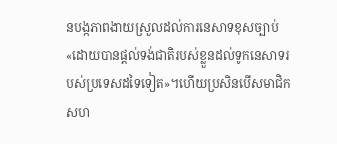នបង្កភាពងាយស្រួលដល់ការនេសាទខុសច្បាប់«ដោយបានផ្តល់ទង់ជាតិរបស់ខ្លួនដល់ទូកនេសាទរបស់ប្រទេសដទៃទៀត»។ហើយប្រសិនបើសមាជិកសហ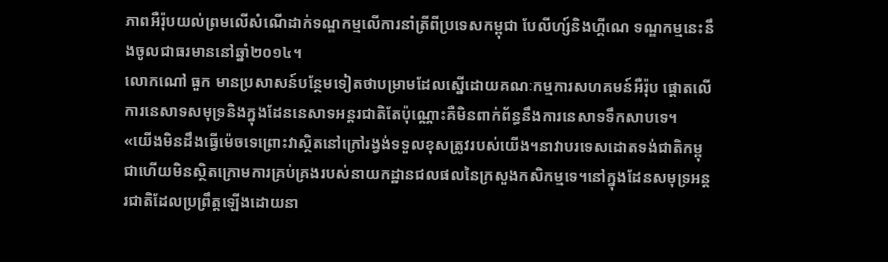ភាពអឺរ៉ុបយល់ព្រមលើសំណើដាក់ទណ្ឌកម្មលើការនាំត្រីពីប្រទេសកម្ពុជា បែលីហ្ស៍និងហ្គីណេ ទណ្ឌកម្មនេះនឹងចូលជាធរមាននៅឆ្នាំ២០១៤។
លោកណៅ ធួក មានប្រសាសន៍បន្ថែមទៀតថាបម្រាមដែលស្នើដោយគណៈកម្មការសហគមន៍អឺរ៉ុប ផ្តោតលើការនេសាទសមុទ្រនិងក្នុងដែននេសាទអន្តរជាតិតែប៉ុណ្ណោះគឺមិនពាក់ព័ន្ធនឹងការនេសាទទឹកសាបទេ។
«យើងមិនដឹងធ្វើម៉េចទេព្រោះវាស្ថិតនៅក្រៅរង្វង់ទទួលខុសត្រូវរបស់យើង។នាវាបរទេសដោតទង់ជាតិកម្ពុជាហើយមិនស្ថិតក្រោមការគ្រប់គ្រងរបស់នាយកដ្ឋានជលផលនៃក្រសួងកសិកម្មទេ។នៅក្នុងដែនសមុទ្រអន្តរជាតិដែលប្រព្រឹត្តឡើងដោយនា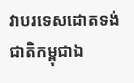វាបរទេសដោតទង់ជាតិកម្ពុជាឯ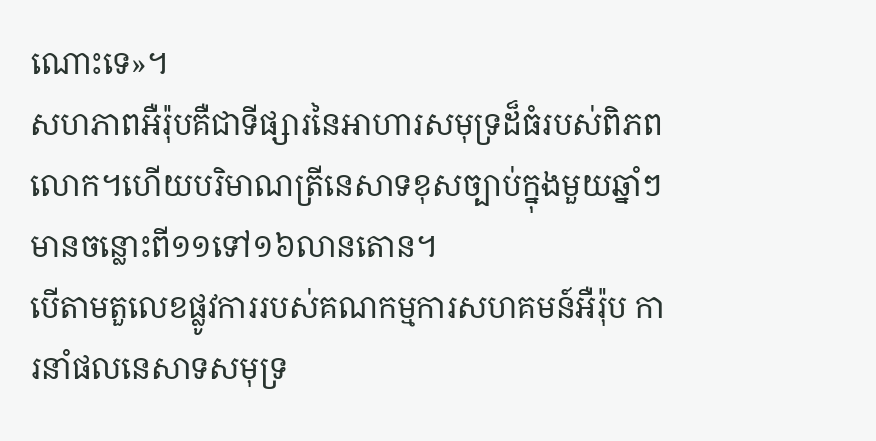ណោះទេ»។
សហភាពអឺរ៉ុបគឺជាទីផ្សារនៃអាហារសមុទ្រដ៏ធំរបស់ពិភពលោក។ហើយបរិមាណត្រីនេសាទខុសច្បាប់ក្នុងមួយឆ្នាំៗមានចន្លោះពី១១ទៅ១៦លានតោន។
បើតាមតួលេខផ្លូវការរបស់គណកម្មការសហគមន៍អឺរ៉ុប ការនាំផលនេសាទសមុទ្រ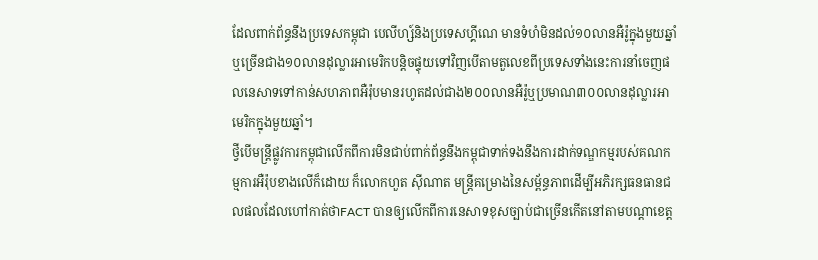ដែលពាក់ព័ន្ធនឹងប្រទេសកម្ពុជា បេលីហ្ស៍និងប្រទេសហ្គីណេ មានទំហំមិនដល់១០លានអឺរ៉ូក្នុងមួយឆ្នាំឬច្រើនជាង១០លានដុល្លារអាមេរិកបន្តិចផ្ទុយទៅវិញបើតាមតួលេខពីប្រទេសទាំងនេះការនាំចេញផលនេសាទទៅកាន់សហភាពអឺរ៉ុបមានរហូតដល់ជាង២០០លានអឺរ៉ូឬប្រមាណ៣០០លានដុល្លារអាមេរិកក្នុងមួយឆ្នាំ។
ថ្វីបើមន្ត្រីផ្លូវការកម្ពុជាលើកពីការមិនជាប់ពាក់ព័ន្ធនឹងកម្ពុជាទាក់ទងនឹងការដាក់ទណ្ឌកម្មរបស់គណកម្មការអឺរ៉ុបខាងលើក៏ដោយ ក៏លោកហួត ស៊ីណាត មន្ត្រីគម្រោងនៃសម្ព័ន្ធភាពដើម្បីអភិរក្សធនធានជលផលដែលហៅកាត់ថាFACT បានឲ្យលើកពីការនេសាទខុសច្បាប់ជាច្រើនកើតនៅតាមបណ្តាខេត្ត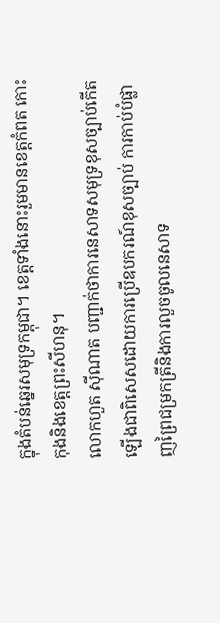ក្នុងតំបន់ឆ្នេរសមុទ្រកម្ពុជា។ ខេត្តទាំងនោះរួមមានខេត្តកំពត កោះកុងនិងខេត្តព្រះសីហនុ។
លោកហួត ស៊ីណាត បញ្ជាក់ថាការនេសាទសមុទ្រខុសច្បាប់កើតឡើងជាពិសេសដោយការប្រើឧបករណ៍ខុសច្បាប់ ការកាប់បំផ្លាញព្រៃជម្រកត្រីនិងការលួចចូលនេសាទ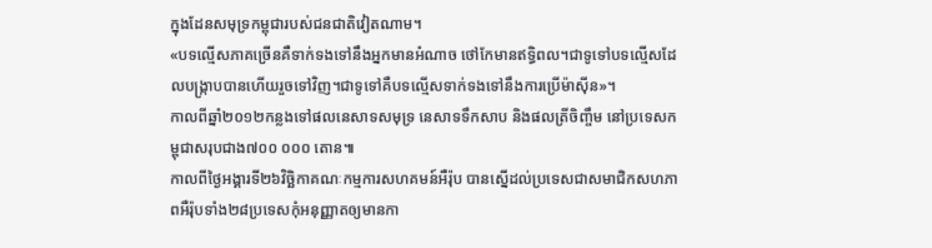ក្នុងដែនសមុទ្រកម្ពុជារបស់ជនជាតិវៀតណាម។
«បទល្មើសភាគច្រើនគឺទាក់ទងទៅនឹងអ្នកមានអំណាច ថៅកែមានឥទ្ធិពល។ជាទូទៅបទល្មើសដែលបង្រ្កាបបានហើយរួចទៅវិញ។ជាទូទៅគឺបទល្មើសទាក់ទងទៅនឹងការប្រើម៉ាស៊ីន»។
កាលពីឆ្នាំ២០១២កន្លងទៅផលនេសាទសមុទ្រ នេសាទទឹកសាប និងផលត្រីចិញ្ចឹម នៅប្រទេសកម្ពុជាសរុបជាង៧០០ ០០០ តោន៕
កាលពីថ្ងៃអង្គារទី២៦វិច្ឆិកាគណៈកម្មការសហគមន៍អឺរ៉ុប បានស្នើដល់ប្រទេសជាសមាជិកសហភាពអឺរ៉ុបទាំង២៨ប្រទេសកុំអនុញ្ញាតឲ្យមានកា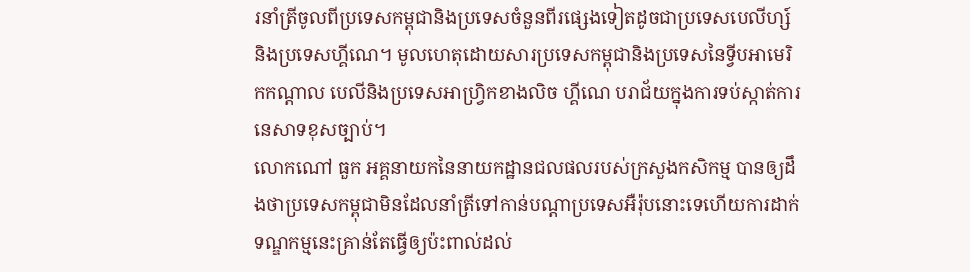រនាំត្រីចូលពីប្រទេសកម្ពុជានិងប្រទេសចំនួនពីរផ្សេងទៀតដូចជាប្រទេសបេលីហ្ស៍ និងប្រទេសហ្គីណេ។ មូលហេតុដោយសារប្រទេសកម្ពុជានិងប្រទេសនៃទ្វីបអាមេរិកកណ្តាល បេលីនិងប្រទេសអាហ្វ្រិកខាងលិច ហ្គីណេ បរាជ័យក្នុងការទប់ស្កាត់ការនេសាទខុសច្បាប់។
លោកណៅ ធួក អគ្គនាយកនៃនាយកដ្ឋានជលផលរបស់ក្រសួងកសិកម្ម បានឲ្យដឹងថាប្រទេសកម្ពុជាមិនដែលនាំត្រីទៅកាន់បណ្តាប្រទេសអឺរ៉ុបនោះទេហើយការដាក់ទណ្ឌកម្មនេះគ្រាន់តែធ្វើឲ្យប៉ះពាល់ដល់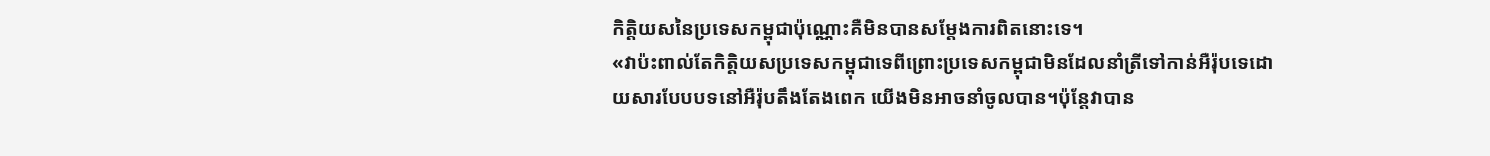កិត្តិយសនៃប្រទេសកម្ពុជាប៉ុណ្ណោះគឺមិនបានសម្តែងការពិតនោះទេ។
«វាប៉ះពាល់តែកិត្តិយសប្រទេសកម្ពុជាទេពីព្រោះប្រទេសកម្ពុជាមិនដែលនាំត្រីទៅកាន់អឺរ៉ុបទេដោយសារបែបបទនៅអឺរ៉ុបតឹងតែងពេក យើងមិនអាចនាំចូលបាន។ប៉ុន្តែវាបាន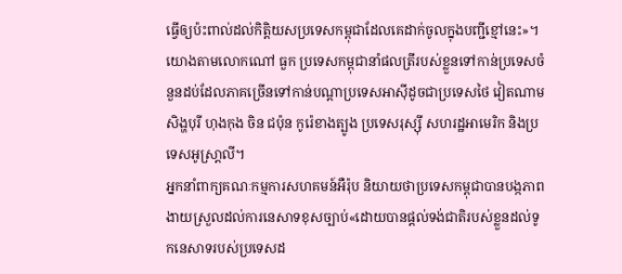ធ្វើឲ្យប៉ះពាល់ដល់កិត្តិយសប្រទេសកម្ពុជាដែលគេដាក់ចូលក្នុងបញ្ជីខ្មៅនេះ»។
យោងតាមលោកណៅ ធួក ប្រទេសកម្ពុជានាំផលត្រីរបស់ខ្លួនទៅកាន់ប្រទេសចំនួនដប់ដែលភាគច្រើនទៅកាន់បណ្តាប្រទេសអាស៊ីដូចជាប្រទេសថៃ វៀតណាម សិង្ហបុរី ហុងកុង ចិន ជប៉ុន កូរ៉េខាងត្បូង ប្រទេសរុស្ស៊ី សហរដ្ឋអាមេរិក និងប្រទេសអូស្រា្តលី។
អ្នកនាំពាក្យគណៈកម្មការសហគមន៍អឺរ៉ុប និយាយថាប្រទេសកម្ពុជាបានបង្កភាពងាយស្រួលដល់ការនេសាទខុសច្បាប់«ដោយបានផ្តល់ទង់ជាតិរបស់ខ្លួនដល់ទូកនេសាទរបស់ប្រទេសដ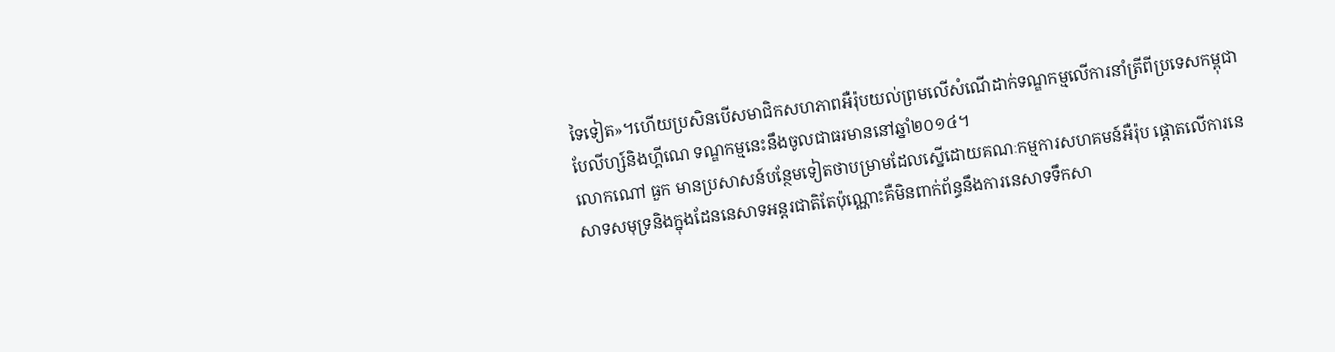ទៃទៀត»។ហើយប្រសិនបើសមាជិកសហភាពអឺរ៉ុបយល់ព្រមលើសំណើដាក់ទណ្ឌកម្មលើការនាំត្រីពីប្រទេសកម្ពុជា បែលីហ្ស៍និងហ្គីណេ ទណ្ឌកម្មនេះនឹងចូលជាធរមាននៅឆ្នាំ២០១៤។
លោកណៅ ធួក មានប្រសាសន៍បន្ថែមទៀតថាបម្រាមដែលស្នើដោយគណៈកម្មការសហគមន៍អឺរ៉ុប ផ្តោតលើការនេសាទសមុទ្រនិងក្នុងដែននេសាទអន្តរជាតិតែប៉ុណ្ណោះគឺមិនពាក់ព័ន្ធនឹងការនេសាទទឹកសា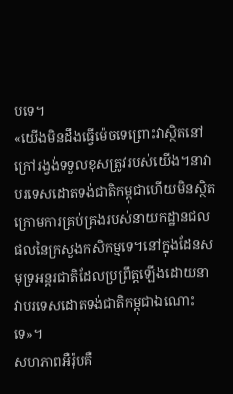បទេ។
«យើងមិនដឹងធ្វើម៉េចទេព្រោះវាស្ថិតនៅក្រៅរង្វង់ទទួលខុសត្រូវរបស់យើង។នាវាបរទេសដោតទង់ជាតិកម្ពុជាហើយមិនស្ថិតក្រោមការគ្រប់គ្រងរបស់នាយកដ្ឋានជលផលនៃក្រសួងកសិកម្មទេ។នៅក្នុងដែនសមុទ្រអន្តរជាតិដែលប្រព្រឹត្តឡើងដោយនាវាបរទេសដោតទង់ជាតិកម្ពុជាឯណោះទេ»។
សហភាពអឺរ៉ុបគឺ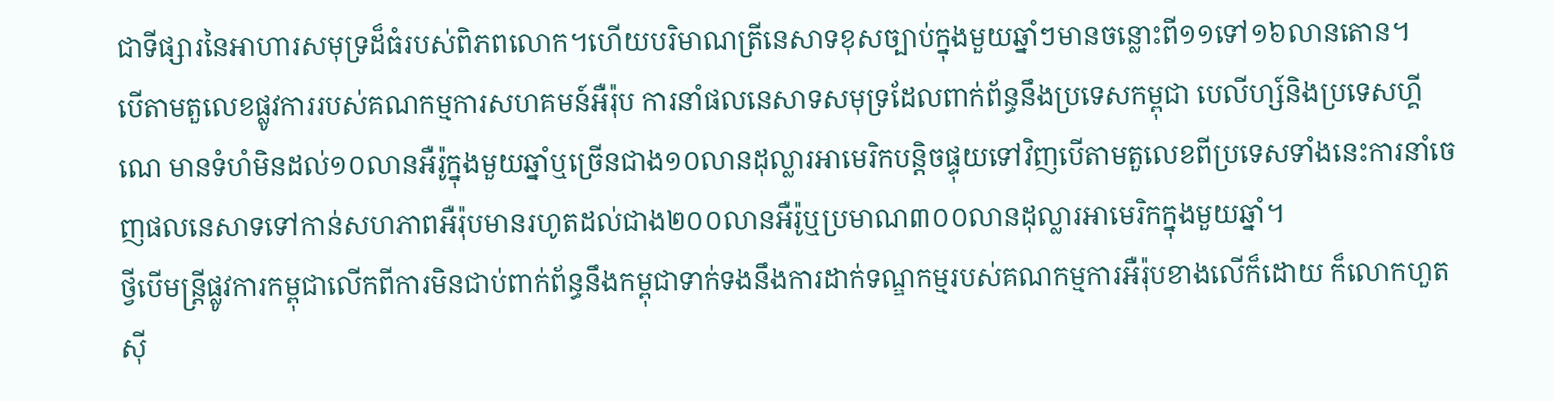ជាទីផ្សារនៃអាហារសមុទ្រដ៏ធំរបស់ពិភពលោក។ហើយបរិមាណត្រីនេសាទខុសច្បាប់ក្នុងមួយឆ្នាំៗមានចន្លោះពី១១ទៅ១៦លានតោន។
បើតាមតួលេខផ្លូវការរបស់គណកម្មការសហគមន៍អឺរ៉ុប ការនាំផលនេសាទសមុទ្រដែលពាក់ព័ន្ធនឹងប្រទេសកម្ពុជា បេលីហ្ស៍និងប្រទេសហ្គីណេ មានទំហំមិនដល់១០លានអឺរ៉ូក្នុងមួយឆ្នាំឬច្រើនជាង១០លានដុល្លារអាមេរិកបន្តិចផ្ទុយទៅវិញបើតាមតួលេខពីប្រទេសទាំងនេះការនាំចេញផលនេសាទទៅកាន់សហភាពអឺរ៉ុបមានរហូតដល់ជាង២០០លានអឺរ៉ូឬប្រមាណ៣០០លានដុល្លារអាមេរិកក្នុងមួយឆ្នាំ។
ថ្វីបើមន្ត្រីផ្លូវការកម្ពុជាលើកពីការមិនជាប់ពាក់ព័ន្ធនឹងកម្ពុជាទាក់ទងនឹងការដាក់ទណ្ឌកម្មរបស់គណកម្មការអឺរ៉ុបខាងលើក៏ដោយ ក៏លោកហួត ស៊ី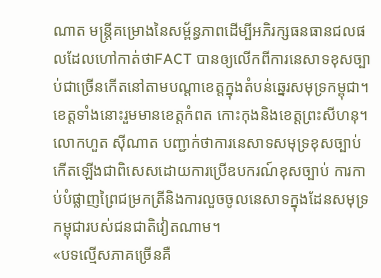ណាត មន្ត្រីគម្រោងនៃសម្ព័ន្ធភាពដើម្បីអភិរក្សធនធានជលផលដែលហៅកាត់ថាFACT បានឲ្យលើកពីការនេសាទខុសច្បាប់ជាច្រើនកើតនៅតាមបណ្តាខេត្តក្នុងតំបន់ឆ្នេរសមុទ្រកម្ពុជា។ ខេត្តទាំងនោះរួមមានខេត្តកំពត កោះកុងនិងខេត្តព្រះសីហនុ។
លោកហួត ស៊ីណាត បញ្ជាក់ថាការនេសាទសមុទ្រខុសច្បាប់កើតឡើងជាពិសេសដោយការប្រើឧបករណ៍ខុសច្បាប់ ការកាប់បំផ្លាញព្រៃជម្រកត្រីនិងការលួចចូលនេសាទក្នុងដែនសមុទ្រកម្ពុជារបស់ជនជាតិវៀតណាម។
«បទល្មើសភាគច្រើនគឺ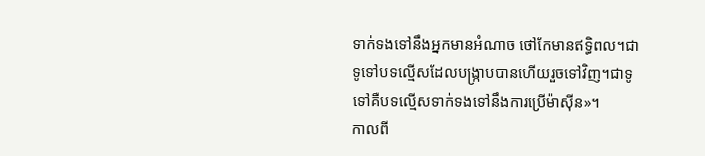ទាក់ទងទៅនឹងអ្នកមានអំណាច ថៅកែមានឥទ្ធិពល។ជាទូទៅបទល្មើសដែលបង្រ្កាបបានហើយរួចទៅវិញ។ជាទូទៅគឺបទល្មើសទាក់ទងទៅនឹងការប្រើម៉ាស៊ីន»។
កាលពី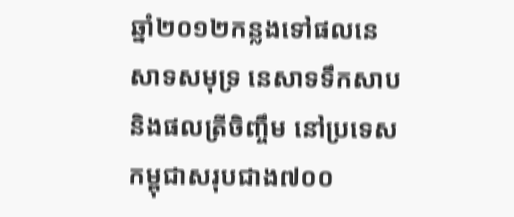ឆ្នាំ២០១២កន្លងទៅផលនេសាទសមុទ្រ នេសាទទឹកសាប និងផលត្រីចិញ្ចឹម នៅប្រទេសកម្ពុជាសរុបជាង៧០០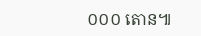០០០ តោន៕